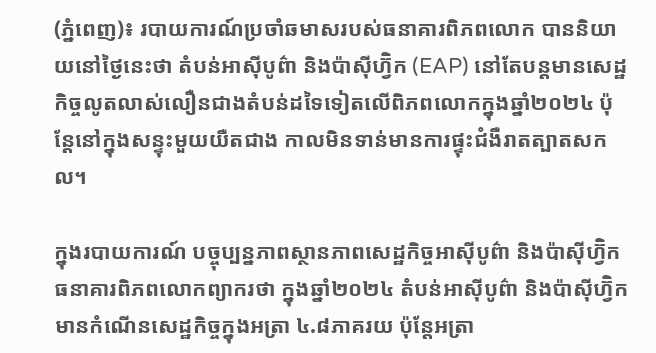(ភ្នំពេញ)៖ របាយការណ៍ប្រចាំឆមាសរបស់ធនាគារពិភពលោក បាននិយាយនៅថ្ងៃនេះថា តំបន់អាស៊ីបូព៌ា និងប៉ាស៊ីហ្វ៊ិក (EAP) នៅតែបន្តមានសេដ្ឋកិច្ចលូតលាស់លឿនជាងតំបន់ដទៃទៀតលើពិភពលោកក្នុងឆ្នាំ២០២៤ ប៉ុន្តែនៅក្នុងសន្ទុះមួយយឺតជាង កាលមិនទាន់មានការផ្ទុះជំងឺរាតត្បាតសកល។

ក្នុងរបាយការណ៍ បច្ចុប្បន្នភាពស្ថានភាពសេដ្ឋកិច្ចអាស៊ីបូព៌ា និងប៉ាស៊ីហ្វ៊ិក ធនាគារពិភពលោកព្យាករថា ក្នុងឆ្នាំ២០២៤ តំបន់អាស៊ីបូព៌ា និងប៉ាស៊ីហ្វ៊ិកមានកំណើនសេដ្ឋកិច្ចក្នុងអត្រា ៤.៨ភាគរយ ប៉ុន្តែអត្រា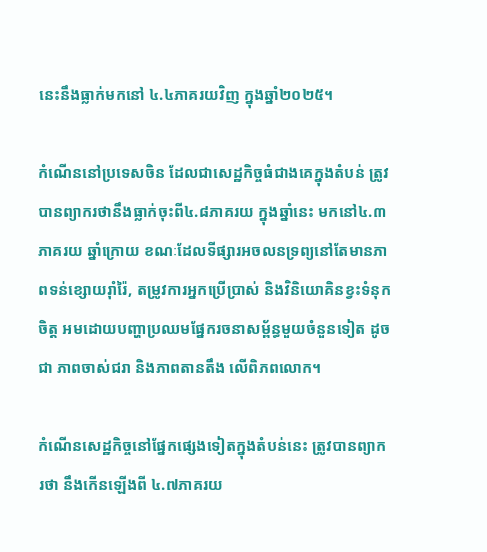នេះនឹងធ្លាក់មកនៅ ៤.៤ភាគរយវិញ ក្នុងឆ្នាំ២០២៥។

កំណើននៅប្រទេសចិន ដែលជាសេដ្ឋកិច្ចធំជាងគេក្នុងតំបន់ ត្រូវបានព្យាករថានឹងធ្លាក់ចុះពី៤.៨ភាគរយ ក្នុងឆ្នាំនេះ មកនៅ៤.៣ភាគរយ ឆ្នាំក្រោយ ខណៈដែលទីផ្សារអចលនទ្រព្យនៅតែមានភាពទន់ខ្សោយរ៉ាំរ៉ៃ, តម្រូវការអ្នកប្រើប្រាស់ និងវិនិយោគិនខ្វះទំនុកចិត្ត អមដោយបញ្ហាប្រឈមផ្នែករចនាសម្ព័ន្ធមួយចំនួនទៀត ដូចជា ភាពចាស់ជរា និងភាពតានតឹង លើពិភពលោក។

កំណើនសេដ្ឋកិច្ចនៅផ្នែកផ្សេងទៀតក្នុងតំបន់នេះ ត្រូវបានព្យាករថា នឹងកើនឡើងពី ៤.៧ភាគរយ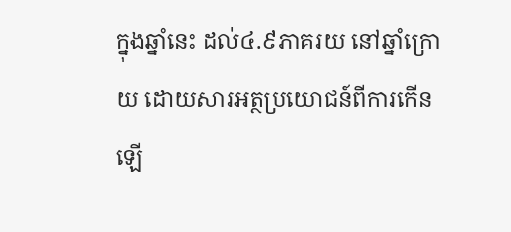ក្នុងឆ្នាំនេះ ដល់៤.៩ភាគរយ នៅឆ្នាំក្រោយ ដោយសារអត្ថប្រយោជន៍ពីការកើនឡើ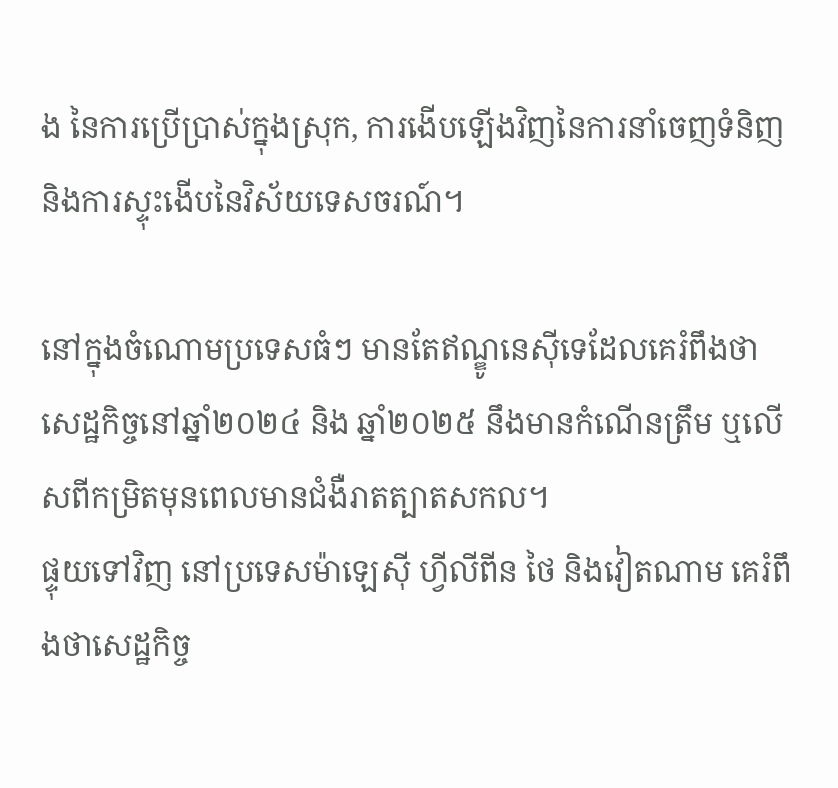ង នៃការប្រើប្រាស់ក្នុងស្រុក, ការងើបឡើងវិញនៃការនាំចេញទំនិញ និងការស្ទុះងើបនៃវិស័យទេសចរណ៍។

នៅក្នុងចំណោមប្រទេសធំៗ មានតែឥណ្ឌូនេស៊ីទេដែលគេរំពឹងថា សេដ្ឋកិច្ចនៅឆ្នាំ២០២៤ និង ឆ្នាំ២០២៥ នឹងមានកំណើនត្រឹម ឬលើសពីកម្រិតមុនពេលមានជំងឺរាតត្បាតសកល។
ផ្ទុយទៅវិញ នៅប្រទេសម៉ាឡេស៊ី ហ្វីលីពីន ថៃ និងវៀតណាម គេរំពឹងថាសេដ្ឋកិច្ច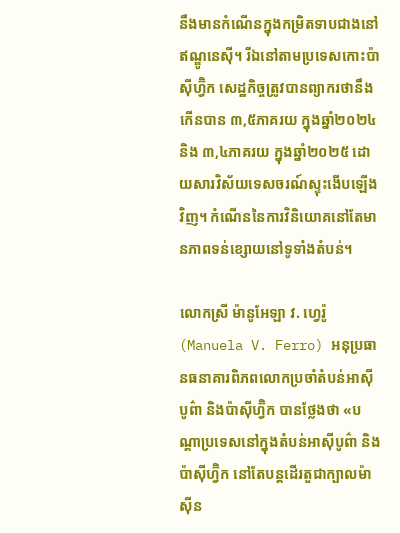នឹងមានកំណើនក្នុងកម្រិតទាបជាងនៅឥណ្ឌូនេស៊ី។ រីឯនៅតាមប្រទេសកោះប៉ាស៊ីហ្វ៊ិក សេដ្ឋកិច្ចត្រូវបានព្យាករថានឹងកើនបាន ៣,៥ភាគរយ ក្នុងឆ្នាំ២០២៤ និង ៣,៤ភាគរយ ក្នុងឆ្នាំ២០២៥ ដោយសារវិស័យទេសចរណ៍ស្ទុះងើបឡើងវិញ។ កំណើននៃការវិនិយោគនៅតែមានភាពទន់ខ្សោយនៅទូទាំងតំបន់។

លោកស្រី ម៉ានូអែឡា វ. ហ្វេរ៉ូ (Manuela V. Ferro) អនុប្រធានធនាគារពិភពលោកប្រចាំតំបន់អាស៊ីបូព៌ា និងប៉ាស៊ីហ្វ៊ិក បានថ្លែងថា «បណ្តាប្រទេសនៅក្នុងតំបន់អាស៊ីបូព៌ា និងប៉ាស៊ីហ្វ៊ិក នៅតែបន្តដើរតួជាក្បាលម៉ាស៊ីន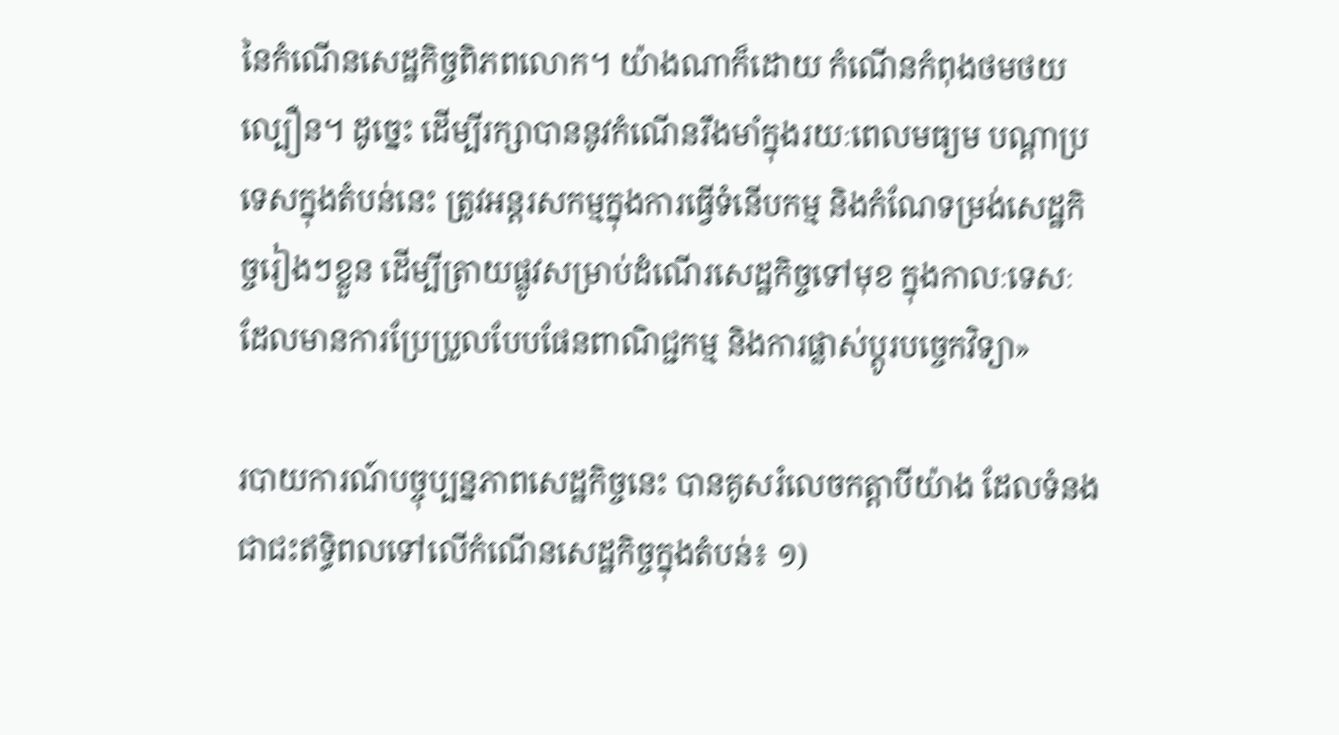នៃកំណើនសេដ្ឋកិច្ចពិភពលោក។ យ៉ាងណាក៏ដោយ កំណើនកំពុងថមថយល្បឿន។ ដូច្នេះ ដើម្បីរក្សាបាននូវកំណើនរឹងមាំក្នុងរយៈពេលមធ្យម បណ្តាប្រទេសក្នុងតំបន់នេះ ត្រូវអន្តរសកម្មក្នុងការធ្វើទំនើបកម្ម និងកំណែទម្រង់សេដ្ឋកិច្ចរៀងៗខ្លួន ដើម្បីត្រាយផ្លូវសម្រាប់ដំណើរសេដ្ឋកិច្ចទៅមុខ ក្នុងកាលៈទេសៈដែលមានការប្រែប្រួលបែបផែនពាណិជ្ជកម្ម និងការផ្លាស់ប្តូរបច្ចេកវិទ្យា»

របាយការណ៍បច្ចុប្បន្នភាពសេដ្ឋកិច្ចនេះ បានគូសរំលេចកត្តាបីយ៉ាង ដែលទំនងជាជះឥទ្ធិពលទៅលើកំណើនសេដ្ឋកិច្ចក្នុងតំបន់៖ ១)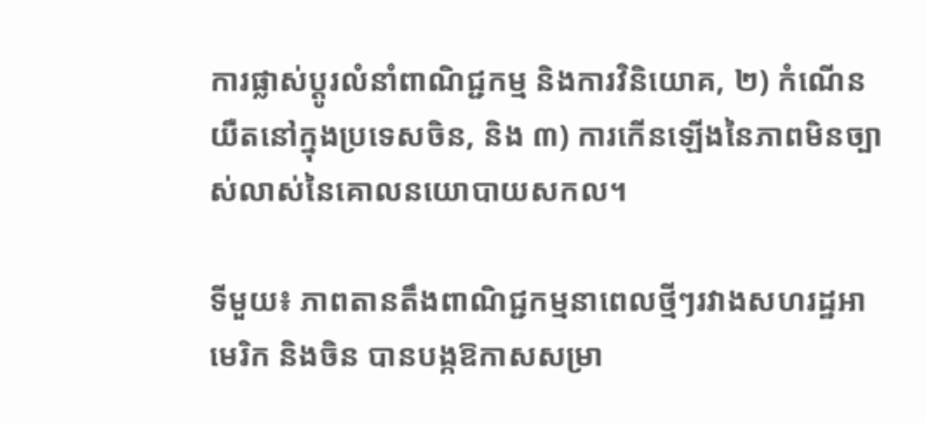ការផ្លាស់ប្តូរលំនាំពាណិជ្ជកម្ម និងការវិនិយោគ, ២) កំណើនយឺតនៅក្នុងប្រទេសចិន, និង ៣) ការកើនឡើងនៃភាពមិនច្បាស់លាស់នៃគោលនយោបាយសកល។

ទីមួយ៖ ភាពតានតឹងពាណិជ្ជកម្មនាពេលថ្មីៗរវាងសហរដ្ឋអាមេរិក និងចិន បានបង្កឱកាសសម្រា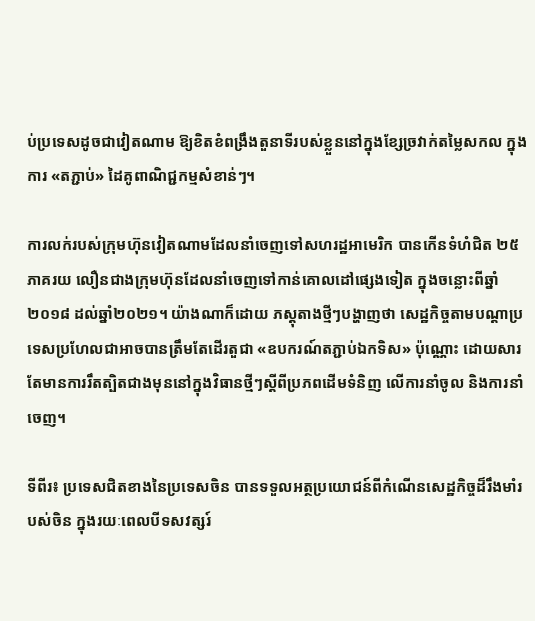ប់ប្រទេសដូចជាវៀតណាម ឱ្យខិតខំពង្រឹងតួនាទីរបស់ខ្លួននៅក្នុងខ្សែច្រវាក់តម្លៃសកល ក្នុងការ «តភ្ជាប់» ដៃគូពាណិជ្ជកម្មសំខាន់ៗ។

ការលក់របស់ក្រុមហ៊ុនវៀតណាមដែលនាំចេញទៅសហរដ្ឋអាមេរិក បានកើនទំហំជិត ២៥ភាគរយ លឿនជាងក្រុមហ៊ុនដែលនាំចេញទៅកាន់គោលដៅផ្សេងទៀត ក្នុងចន្លោះពីឆ្នាំ២០១៨ ដល់ឆ្នាំ២០២១។ យ៉ាងណាក៏ដោយ ភស្តុតាងថ្មីៗបង្ហាញថា សេដ្ឋកិច្ចតាមបណ្តាប្រទេសប្រហែលជាអាចបានត្រឹមតែដើរតួជា «ឧបករណ៍តភ្ជាប់ឯកទិស» ប៉ុណ្ណោះ ដោយសារតែមានការរឹតត្បិតជាងមុននៅក្នុងវិធានថ្មីៗស្តីពីប្រភពដើមទំនិញ លើការនាំចូល និងការនាំចេញ។

ទីពីរ៖ ប្រទេសជិតខាងនៃប្រទេសចិន បានទទួលអត្ថប្រយោជន៍ពីកំណើនសេដ្ឋកិច្ចដ៏រឹងមាំរបស់ចិន ក្នុងរយៈពេលបីទសវត្សរ៍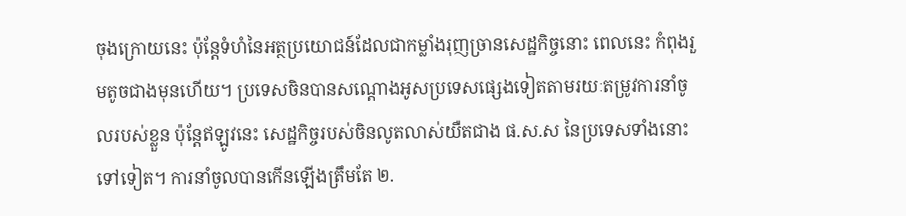ចុងក្រោយនេះ ប៉ុន្តែទំហំនៃអត្ថប្រយោជន៍ដែលជាកម្លាំងរុញច្រានសេដ្ឋកិច្ចនោះ ពេលនេះ កំពុងរួមតូចជាងមុនហើយ។ ប្រទេសចិនបានសណ្តោងអូសប្រទេសផ្សេងទៀតតាមរយៈតម្រូវការនាំចូលរបស់ខ្លួន ប៉ុន្តែឥឡូវនេះ សេដ្ឋកិច្ចរបស់ចិនលូតលាស់យឺតជាង ផ.ស.ស នៃប្រទេសទាំងនោះទៅទៀត។ ការនាំចូលបានកើនឡើងត្រឹមតែ ២.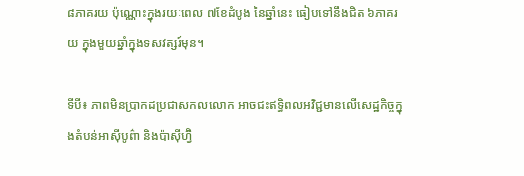៨ភាគរយ ប៉ុណ្ណោះក្នុងរយៈពេល ៧ខែដំបូង នៃឆ្នាំនេះ ធៀបទៅនឹងជិត ៦ភាគរយ ក្នុងមួយឆ្នាំក្នុងទសវត្សរ៍មុន។

ទីបី៖ ភាពមិនប្រាកដប្រជាសកលលោក អាចជះឥទ្ធិពលអវិជ្ជមានលើសេដ្ឋកិច្ចក្នុងតំបន់អាស៊ីបូព៌ា និងប៉ាស៊ីហ្វ៊ិ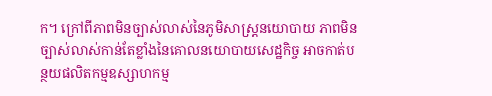ក។ ក្រៅពីភាពមិនច្បាស់លាស់នៃភូមិសាស្ត្រនយោបាយ ភាពមិនច្បាស់លាស់កាន់តែខ្លាំងនៃគោលនយោបាយសេដ្ឋកិច្ច អាចកាត់បន្ថយផលិតកម្មឧស្សាហកម្ម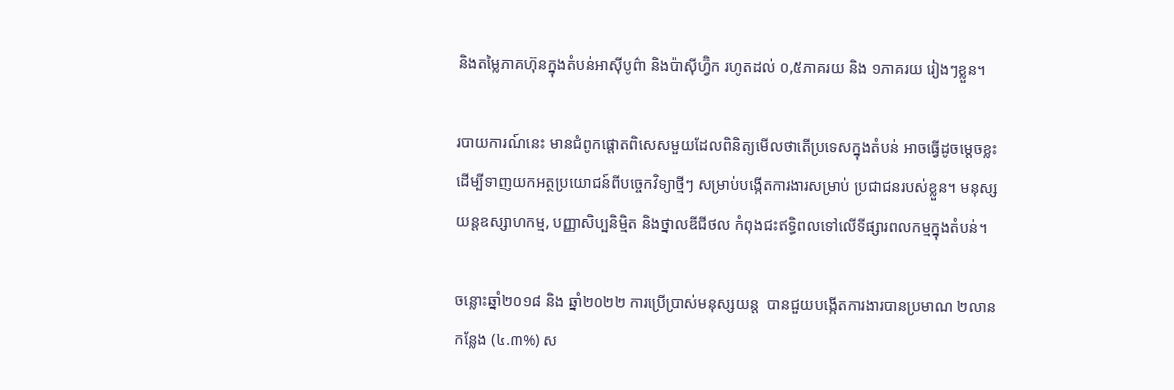និងតម្លៃភាគហ៊ុនក្នុងតំបន់អាស៊ីបូព៌ា និងប៉ាស៊ីហ្វ៊ិក រហូតដល់ ០,៥ភាគរយ និង ១ភាគរយ រៀងៗខ្លួន។

របាយការណ៍នេះ មានជំពូកផ្តោតពិសេសមួយដែលពិនិត្យមើលថាតើប្រទេសក្នុងតំបន់ អាចធ្វើដូចម្តេចខ្លះដើម្បីទាញយកអត្ថប្រយោជន៍ពីបច្ចេកវិទ្យាថ្មីៗ សម្រាប់បង្កើតការងារសម្រាប់ ប្រជាជនរបស់ខ្លួន។ មនុស្សយន្តឧស្សាហកម្ម, បញ្ញាសិប្បនិម្មិត និងថ្នាលឌីជីថល កំពុងជះឥទ្ធិពលទៅលើទីផ្សារពលកម្មក្នុងតំបន់។

ចន្លោះឆ្នាំ២០១៨ និង ឆ្នាំ២០២២ ការប្រើប្រាស់មនុស្សយន្ត  បានជួយបង្កើតការងារបានប្រមាណ ២លានកន្លែង (៤.៣%) ស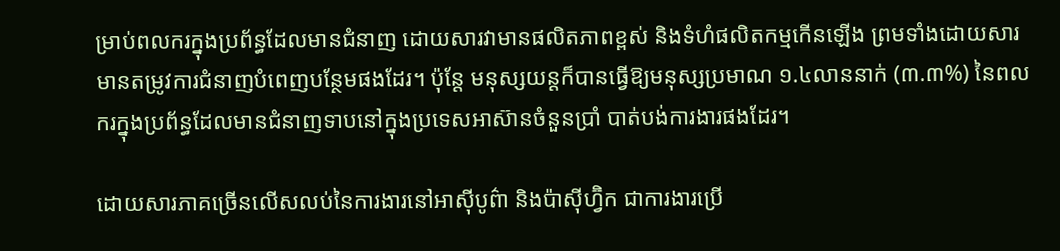ម្រាប់ពលករក្នុងប្រព័ន្ធដែលមានជំនាញ ដោយសារវាមានផលិតភាពខ្ពស់ និងទំហំផលិតកម្មកើនឡើង ព្រមទាំងដោយសារមានតម្រូវការជំនាញបំពេញបន្ថែមផងដែរ។ ប៉ុន្តែ មនុស្សយន្តក៏បានធ្វើឱ្យមនុស្សប្រមាណ ១.៤លាននាក់ (៣.៣%) នៃពលករក្នុងប្រព័ន្ធដែលមានជំនាញទាបនៅក្នុងប្រទេសអាស៊ានចំនួនប្រាំ បាត់បង់ការងារផងដែរ។

ដោយសារភាគច្រើនលើសលប់នៃការងារនៅអាស៊ីបូព៌ា និងប៉ាស៊ីហ្វ៊ិក ជាការងារប្រើ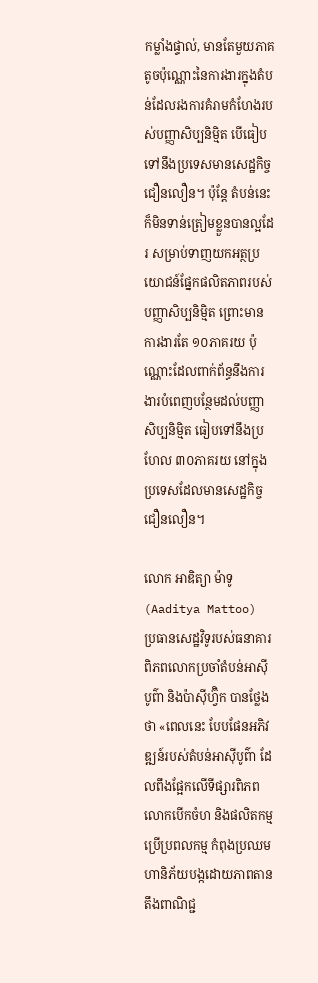កម្លាំងផ្ទាល់, មានតែមួយភាគតូចប៉ុណ្ណោះនៃការងារក្នុងតំបន់ដែលរងការគំរាមកំហែងរបស់បញ្ញាសិប្បនិម្មិត បើធៀបទៅនឹងប្រទេសមានសេដ្ឋកិច្ចជឿនលឿន។ ប៉ុន្តែ តំបន់នេះក៏មិនទាន់ត្រៀមខ្លួនបានល្អដែរ សម្រាប់ទាញយកអត្ថប្រយោជន៍ផ្នែកផលិតភាពរបស់បញ្ញាសិប្បនិម្មិត ព្រោះមានការងារតែ ១០ភាគរយ ប៉ុណ្ណោះដែលពាក់ព័ន្ធនឹងការងារបំពេញបន្ថែមដល់បញ្ញាសិប្បនិម្មិត ធៀបទៅនឹងប្រហែល ៣០ភាគរយ នៅក្នុងប្រទេសដែលមានសេដ្ឋកិច្ចជឿនលឿន។

លោក អាឌិត្យា ម៉ាទូ (Aaditya Mattoo) ប្រធានសេដ្ឋវិទូរបស់ធនាគារពិភពលោកប្រចាំតំបន់អាស៊ីបូព៌ា និងប៉ាស៊ីហ្វ៊ិក បានថ្លែងថា «ពេលនេះ បែបផែនអភិវឌ្ឍន៍របស់តំបន់អាស៊ីបូព៌ា ដែលពឹងផ្អែកលើទីផ្សារពិភពលោកបើកចំហ និងផលិតកម្មប្រើប្រពលកម្ម កំពុងប្រឈមហានិភ័យបង្កដោយភាពតានតឹងពាណិជ្ជ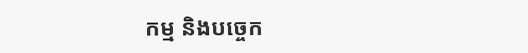កម្ម និងបច្ចេក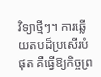វិទ្យាថ្មីៗ។ ការឆ្លើយតបដ៏ប្រសើរបំផុត គឺធ្វើឱ្យកិច្ចព្រ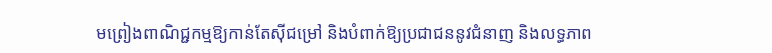មព្រៀងពាណិជ្ជកម្មឱ្យកាន់តែស៊ីជម្រៅ និងបំពាក់ឱ្យប្រជាជននូវជំនាញ និងលទ្ធភាព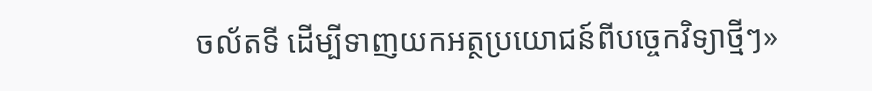ចល័តទី ដើម្បីទាញយកអត្ថប្រយោជន៍ពីបច្ចេកវិទ្យាថ្មីៗ»